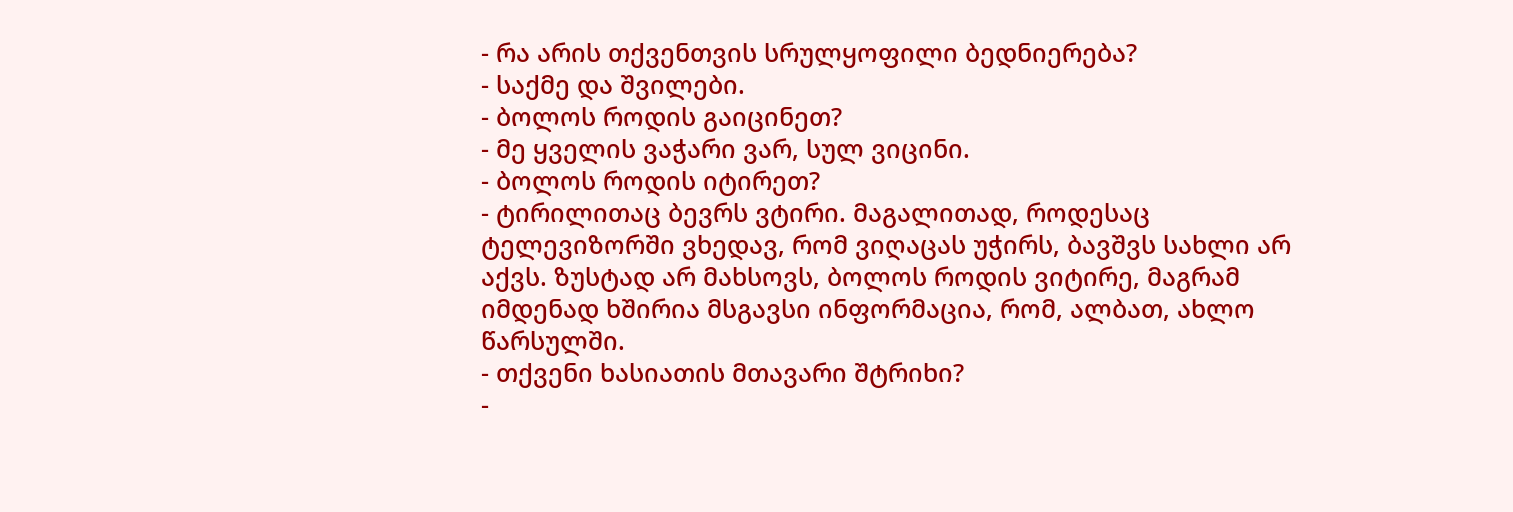- რა არის თქვენთვის სრულყოფილი ბედნიერება?
- საქმე და შვილები.
- ბოლოს როდის გაიცინეთ?
- მე ყველის ვაჭარი ვარ, სულ ვიცინი.
- ბოლოს როდის იტირეთ?
- ტირილითაც ბევრს ვტირი. მაგალითად, როდესაც ტელევიზორში ვხედავ, რომ ვიღაცას უჭირს, ბავშვს სახლი არ აქვს. ზუსტად არ მახსოვს, ბოლოს როდის ვიტირე, მაგრამ იმდენად ხშირია მსგავსი ინფორმაცია, რომ, ალბათ, ახლო წარსულში.
- თქვენი ხასიათის მთავარი შტრიხი?
-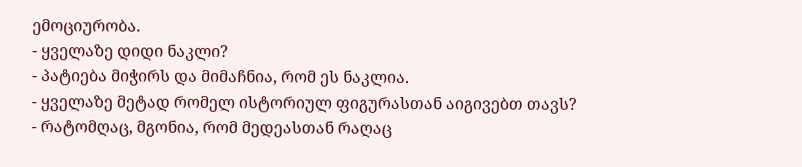ემოციურობა.
- ყველაზე დიდი ნაკლი?
- პატიება მიჭირს და მიმაჩნია, რომ ეს ნაკლია.
- ყველაზე მეტად რომელ ისტორიულ ფიგურასთან აიგივებთ თავს?
- რატომღაც, მგონია, რომ მედეასთან რაღაც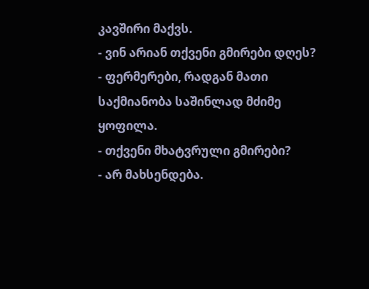კავშირი მაქვს.
- ვინ არიან თქვენი გმირები დღეს?
- ფერმერები, რადგან მათი საქმიანობა საშინლად მძიმე
ყოფილა.
- თქვენი მხატვრული გმირები?
- არ მახსენდება.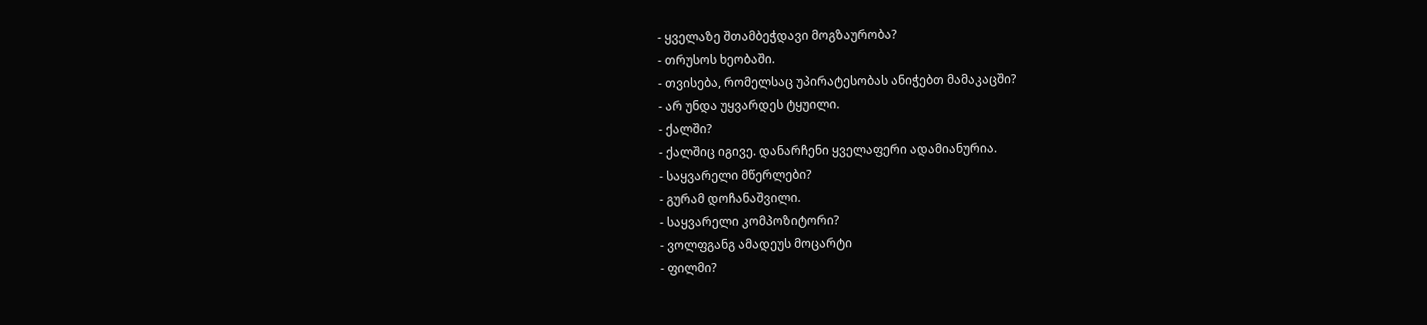- ყველაზე შთამბეჭდავი მოგზაურობა?
- თრუსოს ხეობაში.
- თვისება, რომელსაც უპირატესობას ანიჭებთ მამაკაცში?
- არ უნდა უყვარდეს ტყუილი.
- ქალში?
- ქალშიც იგივე. დანარჩენი ყველაფერი ადამიანურია.
- საყვარელი მწერლები?
- გურამ დოჩანაშვილი.
- საყვარელი კომპოზიტორი?
- ვოლფგანგ ამადეუს მოცარტი
- ფილმი?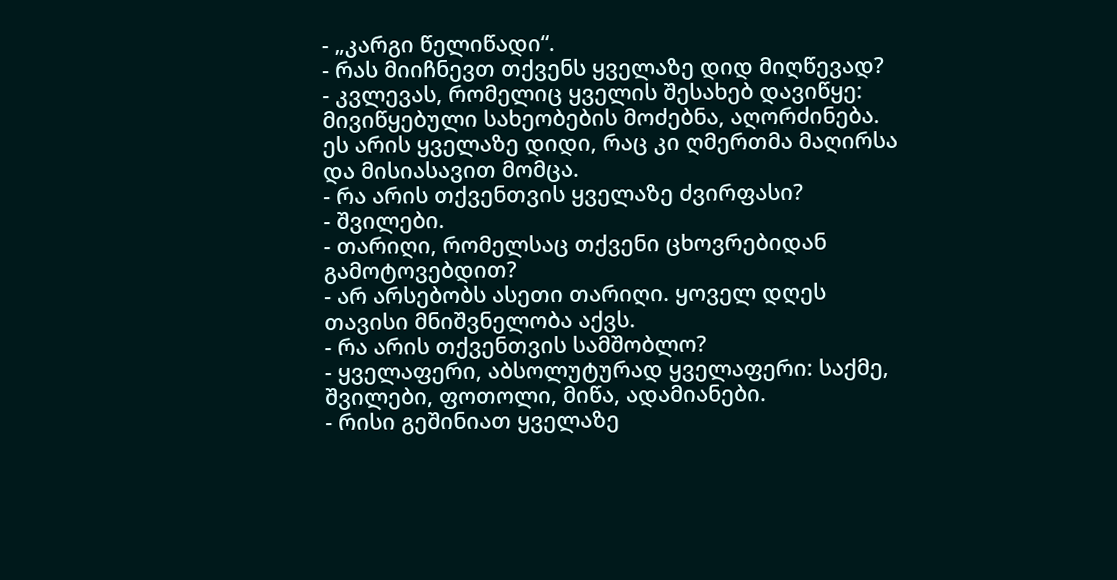- „კარგი წელიწადი“.
- რას მიიჩნევთ თქვენს ყველაზე დიდ მიღწევად?
- კვლევას, რომელიც ყველის შესახებ დავიწყე: მივიწყებული სახეობების მოძებნა, აღორძინება. ეს არის ყველაზე დიდი, რაც კი ღმერთმა მაღირსა და მისიასავით მომცა.
- რა არის თქვენთვის ყველაზე ძვირფასი?
- შვილები.
- თარიღი, რომელსაც თქვენი ცხოვრებიდან გამოტოვებდით?
- არ არსებობს ასეთი თარიღი. ყოველ დღეს თავისი მნიშვნელობა აქვს.
- რა არის თქვენთვის სამშობლო?
- ყველაფერი, აბსოლუტურად ყველაფერი: საქმე, შვილები, ფოთოლი, მიწა, ადამიანები.
- რისი გეშინიათ ყველაზე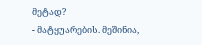მეტად?
- მატყუარების. მეშინია,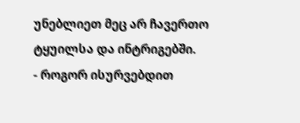უნებლიეთ მეც არ ჩავერთო ტყუილსა და ინტრიგებში.
- როგორ ისურვებდით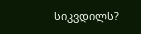სიკვდილს?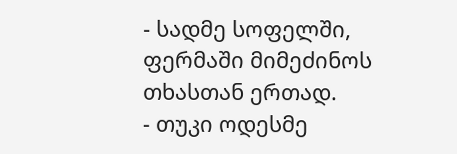- სადმე სოფელში, ფერმაში მიმეძინოს თხასთან ერთად.
- თუკი ოდესმე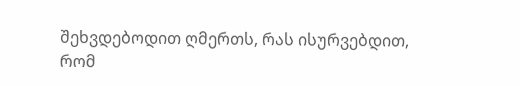შეხვდებოდით ღმერთს, რას ისურვებდით, რომ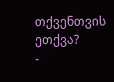თქვენთვის ეთქვა?
-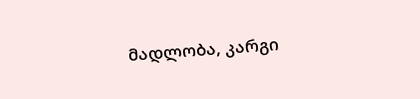მადლობა, კარგი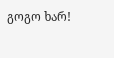გოგო ხარ!